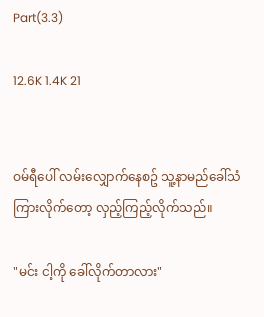Part(3.3)

12.6K 1.4K 21


ဝမ်ရီပေါ် လမ်းလျှောက်နေစဥ် သူ့နာမည်ခေါ်သံ ကြားလိုက်တော့ လှည့်ကြည့်လိုက်သည်။

"မင်း ငါ့ကို ခေါ်လိုက်တာလား"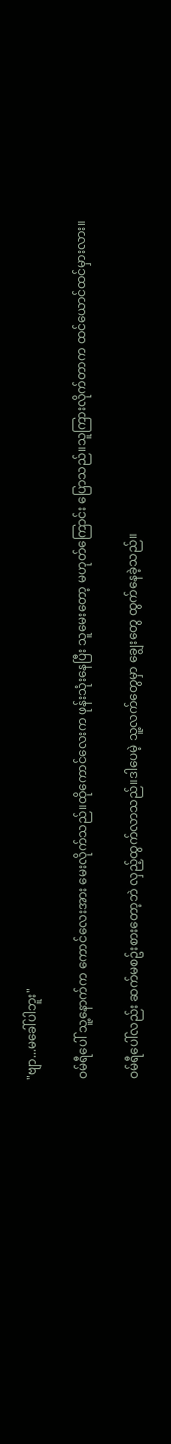"ဗျာ...မခေါ်ပါဘူး"

ဝမ်ရီပေါ် သူ့နောက်က ကောင်လေးအား မေးလိုက်သည်။ထိုကောင်လေးက ဖုန်းသုံးနေပြီး သူမေးတော့ မဟုတ်ကြောင်း ပြောသည်။သူကြားလိုက်တာက ထင်ယောင်ထင်မှားလား။

ဝမ်ရီပေါ်လည်း ဆက်မစဥ်းစားတော့ဘဲ လှည့်ထွက်လာသည်။ဒါပေမဲ့ သူ့လက်တွေမှာ ချွေးတွေ ထွက်နေခဲ့သည်။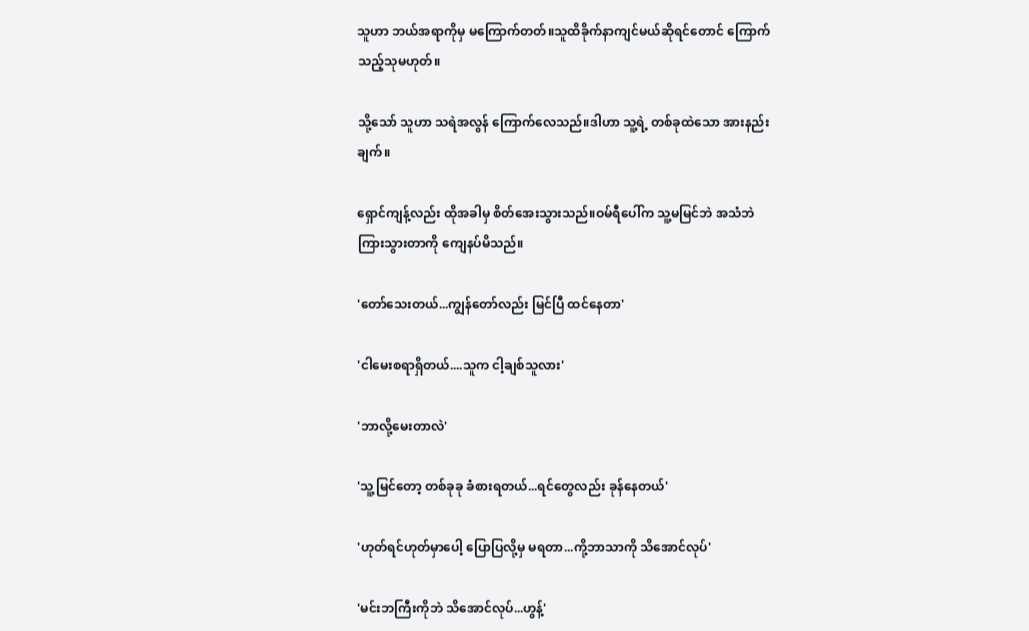သူဟာ ဘယ်အရာကိုမှ မကြောက်တတ်။သူထိခိုက်နာကျင်မယ်ဆိုရင်တောင် ကြောက်သည့်သုမဟုတ်။

သို့သော် သူဟာ သရဲအလွန် ကြောက်လေသည်။ဒါဟာ သူ့ရဲ့ တစ်ခုထဲသော အားနည်းချက်။

ရှောင်ကျန့်လည်း ထိုအခါမှ စိတ်အေးသွားသည်။ဝမ်ရီပေါ်က သူ့မမြင်ဘဲ အသံဘဲ ကြားသွားတာကို ကျေနပ်မိသည်။

'တော်သေးတယ်...ကျွန်တော်လည်း မြင်ပြီ ထင်နေတာ'

'ငါမေးစရာရှိတယ်....သူက ငါ့ချစ်သူလား'

'ဘာလို့မေးတာလဲ'

'သူ့မြင်တော့ တစ်ခုခု ခံစားရတယ်...ရင်တွေလည်း ခုန်နေတယ်'

'ဟုတ်ရင်ဟုတ်မှာပေါ့ ပြောပြလို့မှ မရတာ...ကို့ဘာသာကို သိအောင်လုပ်'

'မင်းဘကြီးကိုဘဲ သိအောင်လုပ်...ဟွန့်'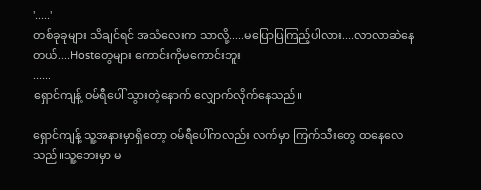'.....'
တစ်ခုခုများ သိချင်ရင် အသံလေးက သာလို့.....မပြောပြကြည့်ပါလား....လာလာဆဲနေတယ်....Hostတွေများ ကောင်းကိုမကောင်းဘူး
......
ရှောင်ကျန့် ဝမ်ရီပေါ် သွားတဲ့နောက် လျှောက်လိုက်နေသည်။

ရှောင်ကျန့် သူ့အနားမှာရှိတော့ ဝမ်ရီပေါ်ကလည်း လက်မှာ ကြက်သီးတွေ ထနေလေသည်။သူ့ဘေးမှာ မ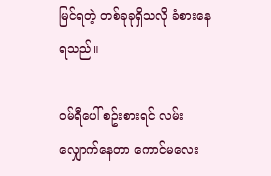မြင်ရတဲ့ တစ်ခုခုရှိသလို ခံစားနေရသည်။

ဝမ်ရီပေါ် စဥ်းစားရင် လမ်းလျှောက်နေတာ ကောင်မလေး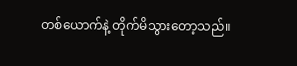တစ်ယောက်နဲ့ တိုက်မိသွားတော့သည်။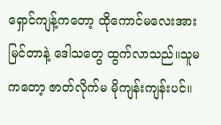ရှောင်ကျန့်ကတော့ ထိုကောင်မလေးအား မြင်တာနဲ့ ဒေါသတွေ ထွက်လာသည်။သူမကတော့ ဇာတ်လိုက်မ မိုကျန်းကျန်းပင်။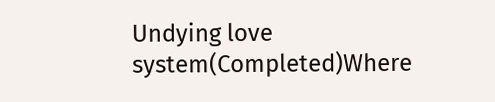Undying love system(Completed)Where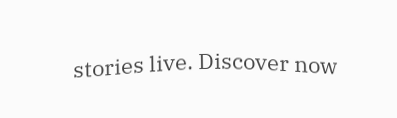stories live. Discover now